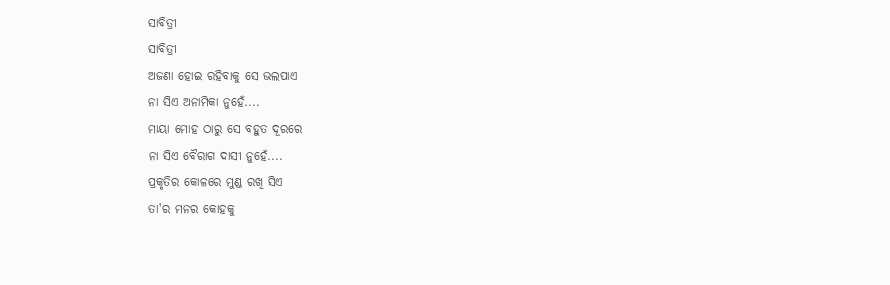ସାବିତ୍ରୀ
ସାବିତ୍ରୀ
ଅଜଣା ହୋଇ ରହିବାକୁ ସେ ଭଲପାଏ
ନା ସିଏ ଅନାମିକା ନୁହେଁ....
ମାୟା ମୋହ ଠାରୁ ସେ ବହୁତ ଦୂରରେ
ନା ସିଏ ବୈରାଗ ଦାସୀ ନୁହେଁ....
ପ୍ରକୃତିର କୋଳରେ ମୁଣ୍ଡ ରଖି ସିଏ
ତା'ର ମନର କୋହକୁ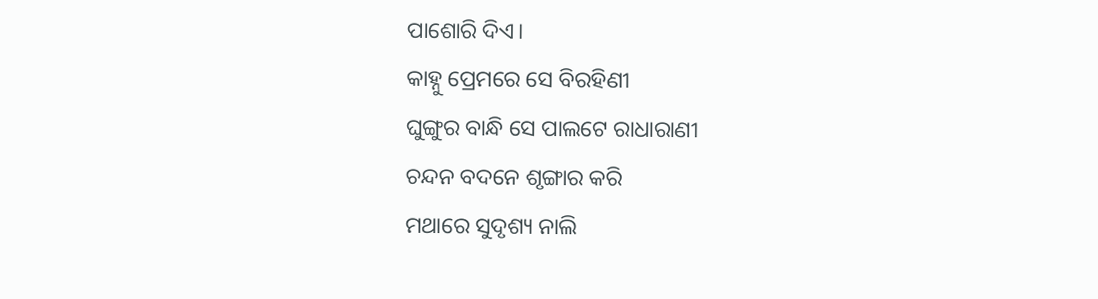ପାଶୋରି ଦିଏ।
କାହ୍ନୁ ପ୍ରେମରେ ସେ ବିରହିଣୀ
ଘୁଙ୍ଗୁର ବାନ୍ଧି ସେ ପାଲଟେ ରାଧାରାଣୀ
ଚନ୍ଦନ ବଦନେ ଶୃଙ୍ଗାର କରି
ମଥାରେ ସୁଦୃଶ୍ୟ ନାଲି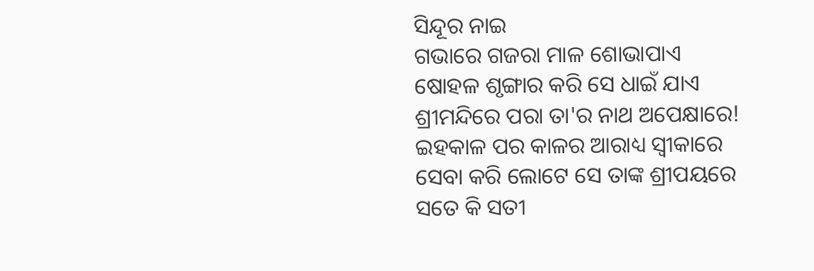ସିନ୍ଦୂର ନାଇ
ଗଭାରେ ଗଜରା ମାଳ ଶୋଭାପାଏ
ଷୋହଳ ଶୃଙ୍ଗାର କରି ସେ ଧାଇଁ ଯାଏ
ଶ୍ରୀମନ୍ଦିରେ ପରା ତା'ର ନାଥ ଅପେକ୍ଷାରେ!
ଇହକାଳ ପର କାଳର ଆରାଧ୍ୟ ସ୍ୱୀକାରେ
ସେବା କରି ଲୋଟେ ସେ ତାଙ୍କ ଶ୍ରୀପୟରେ
ସତେ କି ସତୀ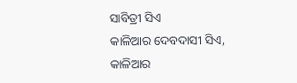ସାବିତ୍ରୀ ସିଏ
କାଳିଆର ଦେବଦାସୀ ସିଏ,
କାଳିଆର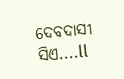ଦେବଦାସୀ ସିଏ....ll